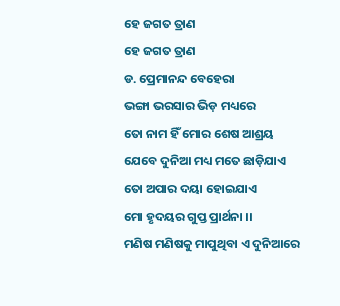ହେ ଜଗତ ତ୍ରାଣ
ହେ ଜଗତ ତ୍ରାଣ
ଡ. ପ୍ରେମାନନ୍ଦ ବେହେରା
ଭଙ୍ଗା ଭରସାର ଭିଡ଼ ମଧ୍ୟରେ
ତୋ ନାମ ହିଁ ମୋର ଶେଷ ଆଶ୍ରୟ
ଯେବେ ଦୁନିଆ ମଧ୍ୟ ମତେ ଛାଡ଼ିଯାଏ
ତୋ ଅପାର ଦୟା ହୋଇଯାଏ
ମୋ ହୃଦୟର ଗୁପ୍ତ ପ୍ରାର୍ଥନା ।।
ମଣିଷ ମଣିଷକୁ ମାପୁଥିବା ଏ ଦୁନିଆରେ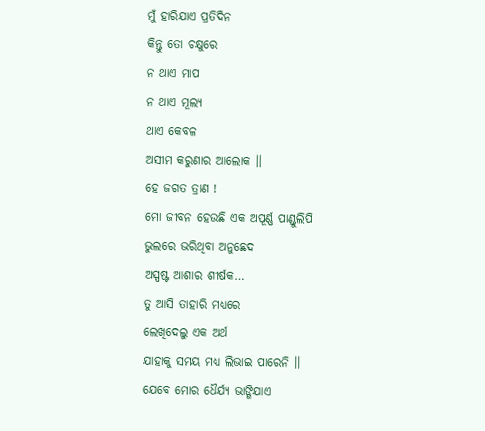ମୁଁ ହାରିଯାଏ ପ୍ରତିଦିନ
କିନ୍ତୁ ତୋ ଚକ୍ଷୁରେ
ନ ଥାଏ ମାପ
ନ ଥାଏ ମୂଲ୍ୟ
ଥାଏ କେବଳ
ଅସୀମ କରୁଣାର ଆଲୋକ ।।
ହେ ଜଗତ ତ୍ରାଣ !
ମୋ ଜୀବନ ହେଉଛି ଏକ ଅପୂର୍ଣ୍ଣ ପାଣ୍ଡୁଲିପି
ଭୁଲରେ ଭରିଥିବା ଅନୁଛେଦ
ଅସ୍ପଷ୍ଟ ଆଶାର ଶୀର୍ଷକ…
ତୁ ଆସି ତାହାରି ମଧ୍ୟରେ
ଲେଖିଦେଲୁ ଏକ ଅର୍ଥ
ଯାହାକୁ ସମୟ ମଧ୍ୟ ଲିଭାଇ ପାରେନି ।।
ଯେବେ ମୋର ଧୈର୍ଯ୍ୟ ଭାଙ୍ଗିଯାଏ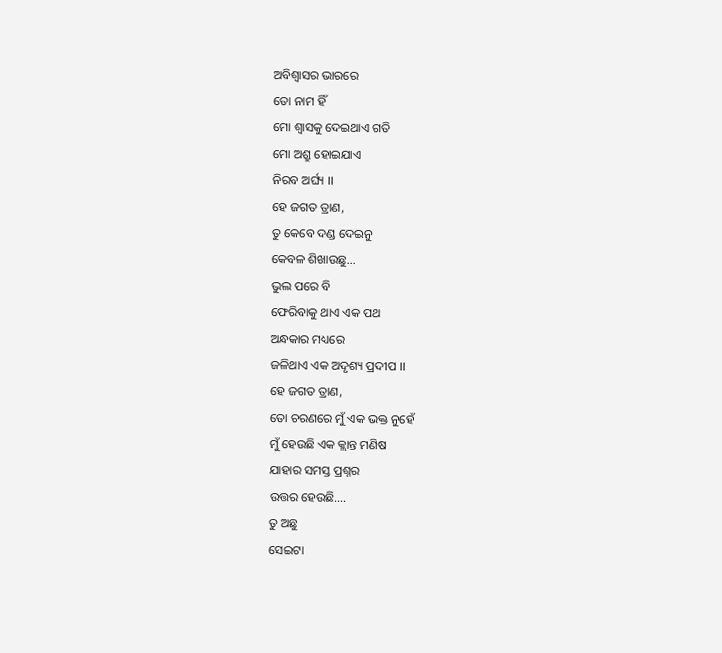ଅବିଶ୍ୱାସର ଭାରରେ
ତୋ ନାମ ହିଁ
ମୋ ଶ୍ୱାସକୁ ଦେଇଥାଏ ଗତି
ମୋ ଅଶ୍ରୁ ହୋଇଯାଏ
ନିରବ ଅର୍ଘ୍ୟ ।।
ହେ ଜଗତ ତ୍ରାଣ,
ତୁ କେବେ ଦଣ୍ଡ ଦେଇନୁ
କେବଳ ଶିଖାଉଛୁ…
ଭୁଲ ପରେ ବି
ଫେରିବାକୁ ଥାଏ ଏକ ପଥ
ଅନ୍ଧକାର ମଧ୍ୟରେ
ଜଳିଥାଏ ଏକ ଅଦୃଶ୍ୟ ପ୍ରଦୀପ ।।
ହେ ଜଗତ ତ୍ରାଣ,
ତୋ ଚରଣରେ ମୁଁ ଏକ ଭକ୍ତ ନୁହେଁ
ମୁଁ ହେଉଛି ଏକ କ୍ଲାନ୍ତ ମଣିଷ
ଯାହାର ସମସ୍ତ ପ୍ରଶ୍ନର
ଉତ୍ତର ହେଉଛି….
ତୁ ଅଛୁ
ସେଇଟା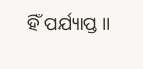ହିଁ ପର୍ଯ୍ୟାପ୍ତ ।।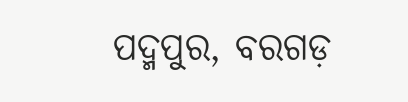ପଦ୍ମପୁର, ବରଗଡ଼